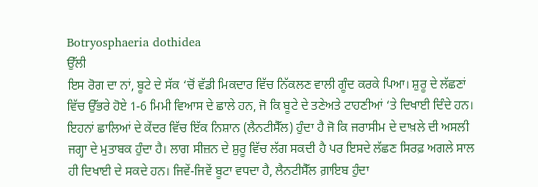Botryosphaeria dothidea
ਉੱਲੀ
ਇਸ ਰੋਗ ਦਾ ਨਾਂ, ਬੂਟੇ ਦੇ ਸੱਕ ‘ਚੋਂ ਵੱਡੀ ਮਿਕਦਾਰ ਵਿੱਚ ਨਿੱਕਲਣ ਵਾਲੀ ਗੂੰਦ ਕਰਕੇ ਪਿਆ। ਸ਼ੁਰੂ ਦੇ ਲੱਛਣਾਂ ਵਿੱਚ ਉੱਭਰੇ ਹੋਏ 1-6 ਮਿਮੀ ਵਿਆਸ ਦੇ ਛਾਲੇ ਹਨ, ਜੋ ਕਿ ਬੂਟੇ ਦੇ ਤਣੇਅਤੇ ਟਾਹਣੀਆਂ ‘ਤੇ ਦਿਖਾਈ ਦਿੰਦੇ ਹਨ। ਇਹਨਾਂ ਛਾਲਿਆਂ ਦੇ ਕੇਂਦਰ ਵਿੱਚ ਇੱਕ ਨਿਸ਼ਾਨ (ਲੈਨਟੀਸੈੱਲ) ਹੁੰਦਾ ਹੈ ਜੋ ਕਿ ਜਰਾਸੀਮ ਦੇ ਦਾਖ਼ਲੇ ਦੀ ਅਸਲੀ ਜਗ੍ਹਾ ਦੇ ਮੁਤਾਬਕ ਹੁੰਦਾ ਹੈ। ਲਾਗ ਸੀਜ਼ਨ ਦੇ ਸ਼ੁਰੂ ਵਿੱਚ ਲੱਗ ਸਕਦੀ ਹੈ ਪਰ ਇਸਦੇ ਲੱਛਣ ਸਿਰਫ਼ ਅਗਲੇ ਸਾਲ ਹੀ ਦਿਖਾਈ ਦੇ ਸਕਦੇ ਹਨ। ਜਿਵੇਂ-ਜਿਵੇਂ ਬੂਟਾ ਵਧਦਾ ਹੈ, ਲੈਨਟੀਸੈੱਲ ਗ਼ਾਇਬ ਹੁੰਦਾ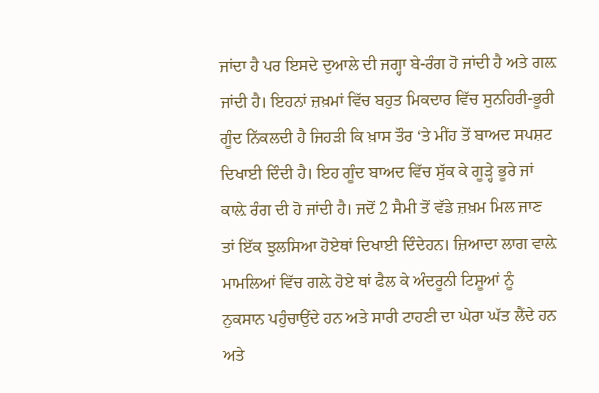ਜਾਂਦਾ ਹੈ ਪਰ ਇਸਦੇ ਦੁਆਲੇ ਦੀ ਜਗ੍ਹਾ ਬੇ-ਰੰਗ ਹੋ ਜਾਂਦੀ ਹੈ ਅਤੇ ਗਲ਼ ਜਾਂਦੀ ਹੈ। ਇਹਨਾਂ ਜ਼ਖ਼ਮਾਂ ਵਿੱਚ ਬਹੁਤ ਮਿਕਦਾਰ ਵਿੱਚ ਸੁਨਹਿਰੀ-ਭੂਰੀ ਗੂੰਦ ਨਿੱਕਲਦੀ ਹੈ ਜਿਹੜੀ ਕਿ ਖ਼ਾਸ ਤੌਰ ‘ਤੇ ਮੀਂਹ ਤੋਂ ਬਾਅਦ ਸਪਸ਼ਟ ਦਿਖਾਈ ਦਿੰਦੀ ਹੈ। ਇਹ ਗੂੰਦ ਬਾਅਦ ਵਿੱਚ ਸੁੱਕ ਕੇ ਗੂੜ੍ਹੇ ਭੂਰੇ ਜਾਂ ਕਾਲ਼ੇ ਰੰਗ ਦੀ ਹੋ ਜਾਂਦੀ ਹੈ। ਜਦੋਂ 2 ਸੈਮੀ ਤੋਂ ਵੱਡੇ ਜ਼ਖ਼ਮ ਮਿਲ ਜਾਣ ਤਾਂ ਇੱਕ ਝੁਲਸਿਆ ਹੋਏਥਾਂ ਦਿਖਾਈ ਦਿੰਦੇਹਨ। ਜ਼ਿਆਦਾ ਲਾਗ ਵਾਲ਼ੇ ਮਾਮਲਿਆਂ ਵਿੱਚ ਗਲ਼ੇ ਹੋਏ ਥਾਂ ਫੈਲ ਕੇ ਅੰਦਰੂਨੀ ਟਿਸ਼ੂਆਂ ਨੂੰ ਨੁਕਸਾਨ ਪਹੁੰਚਾਉਂਦੇ ਹਨ ਅਤੇ ਸਾਰੀ ਟਾਹਣੀ ਦਾ ਘੇਰਾ ਘੱਤ ਲੈਂਦੇ ਹਨ ਅਤੇ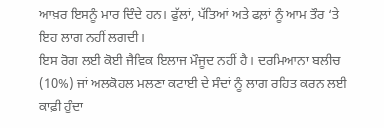ਆਖ਼ਰ ਇਸਨੂੰ ਮਾਰ ਦਿੰਦੇ ਹਨ। ਫੁੱਲਾਂ, ਪੱਤਿਆਂ ਅਤੇ ਫਲ਼ਾਂ ਨੂੰ ਆਮ ਤੌਰ ‘ਤੇ ਇਹ ਲਾਗ ਨਹੀਂ ਲਗਦੀ।
ਇਸ ਰੋਗ ਲਈ ਕੋਈ ਜੈਵਿਕ ਇਲਾਜ ਮੌਜੂਦ ਨਹੀਂ ਹੈ। ਦਰਮਿਆਨਾ ਬਲੀਚ (10%) ਜਾਂ ਅਲਕੋਹਲ ਮਲਣਾ ਕਟਾਈ ਦੇ ਸੰਦਾਂ ਨੂੰ ਲਾਗ ਰਹਿਤ ਕਰਨ ਲਈ ਕਾਫ਼ੀ ਹੁੰਦਾ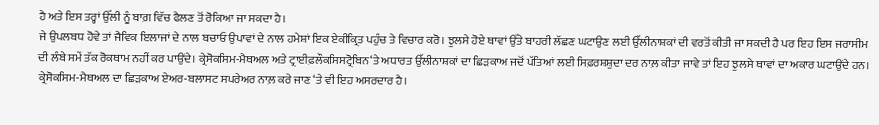ਹੈ ਅਤੇ ਇਸ ਤਰ੍ਹਾਂ ਉੱਲੀ ਨੂੰ ਬਾਗ਼ ਵਿੱਚ ਫੈਲਣ ਤੋਂ ਰੋਕਿਆ ਜਾ ਸਕਦਾ ਹੈ।
ਜੇ ਉਪਲਬਧ ਹੋਵੇ ਤਾਂ ਜੈਵਿਕ ਇਲਾਜਾਂ ਦੇ ਨਾਲ ਬਚਾਓ ਉਪਾਵਾਂ ਦੇ ਨਾਲ ਹਮੇਸ਼ਾਂ ਇਕ ਏਕੀਕ੍ਰਿਤ ਪਹੁੰਚ ਤੇ ਵਿਚਾਰ ਕਰੋ। ਝੁਲਸੇ ਹੋਏ ਥਾਵਾਂ ਉੱਤੇ ਬਾਹਰੀ ਲੱਛਣ ਘਟਾਉਣ ਲਈ ਉੱਲੀਨਾਸ਼ਕਾਂ ਦੀ ਵਰਤੋਂ ਕੀਤੀ ਜਾ ਸਕਦੀ ਹੈ ਪਰ ਇਹ ਇਸ ਜਰਾਸੀਮ ਦੀ ਲੰਬੇ ਸਮੇਂ ਤੱਕ ਰੋਕਥਾਮ ਨਹੀਂ ਕਰ ਪਾਉਂਦੇ। ਕ੍ਰੇਸੋਕਸਿਮ-ਮੈਥਅਲ ਅਤੇ ਟ੍ਰਾਈਫ਼ਲੌਕਸਿਸਟ੍ਰੋਬਿਨ‘ਤੇ ਅਧਾਰਤ ਉੱਲੀਨਾਸ਼ਕਾਂ ਦਾ ਛਿੜਕਾਅ ਜਦੋਂ ਪੱਤਿਆਂ ਲਈ ਸਿਫ਼ਰਸ਼ਸ਼ੁਦਾ ਦਰ ਨਾਲ਼ ਕੀਤਾ ਜਾਵੇ ਤਾਂ ਇਹ ਝੁਲਸੇ ਥਾਵਾਂ ਦਾ ਅਕਾਰ ਘਟਾਉਂਦੇ ਹਨ। ਕ੍ਰੇਸੋਕਸਿਮ-ਮੈਥਅਲ ਦਾ ਛਿੜਕਾਅ ਏਅਰ-ਬਲਾਸਟ ਸਪਰੇਅਰ ਨਾਲ਼ ਕਰੇ ਜਾਣ ‘ਤੇ ਵੀ ਇਹ ਅਸਰਦਾਰ ਹੈ।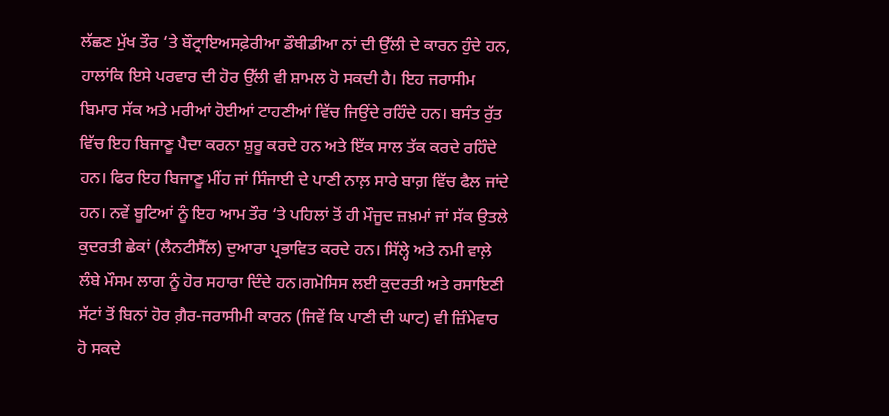ਲੱਛਣ ਮੁੱਖ ਤੌਰ ‘ਤੇ ਬੌਟ੍ਰਾਇਅਸਫ਼ੇਰੀਆ ਡੌਥੀਡੀਆ ਨਾਂ ਦੀ ਉੱਲੀ ਦੇ ਕਾਰਨ ਹੁੰਦੇ ਹਨ, ਹਾਲਾਂਕਿ ਇਸੇ ਪਰਵਾਰ ਦੀ ਹੋਰ ਉੱਲੀ ਵੀ ਸ਼ਾਮਲ ਹੋ ਸਕਦੀ ਹੈ। ਇਹ ਜਰਾਸੀਮ ਬਿਮਾਰ ਸੱਕ ਅਤੇ ਮਰੀਆਂ ਹੋਈਆਂ ਟਾਹਣੀਆਂ ਵਿੱਚ ਜਿਉਂਦੇ ਰਹਿੰਦੇ ਹਨ। ਬਸੰਤ ਰੁੱਤ ਵਿੱਚ ਇਹ ਬਿਜਾਣੂ ਪੈਦਾ ਕਰਨਾ ਸ਼ੁਰੂ ਕਰਦੇ ਹਨ ਅਤੇ ਇੱਕ ਸਾਲ ਤੱਕ ਕਰਦੇ ਰਹਿੰਦੇ ਹਨ। ਫਿਰ ਇਹ ਬਿਜਾਣੂ ਮੀਂਹ ਜਾਂ ਸਿੰਜਾਈ ਦੇ ਪਾਣੀ ਨਾਲ਼ ਸਾਰੇ ਬਾਗ਼ ਵਿੱਚ ਫੈਲ ਜਾਂਦੇ ਹਨ। ਨਵੇਂ ਬੂਟਿਆਂ ਨੂੰ ਇਹ ਆਮ ਤੌਰ ‘ਤੇ ਪਹਿਲਾਂ ਤੋਂ ਹੀ ਮੌਜੂਦ ਜ਼ਖ਼ਮਾਂ ਜਾਂ ਸੱਕ ਉਤਲੇ ਕੁਦਰਤੀ ਛੇਕਾਂ (ਲੈਨਟੀਸੈੱਲ) ਦੁਆਰਾ ਪ੍ਰਭਾਵਿਤ ਕਰਦੇ ਹਨ। ਸਿੱਲ੍ਹੇ ਅਤੇ ਨਮੀ ਵਾਲ਼ੇ ਲੰਬੇ ਮੌਸਮ ਲਾਗ ਨੂੰ ਹੋਰ ਸਹਾਰਾ ਦਿੰਦੇ ਹਨ।ਗਮੋਸਿਸ ਲਈ ਕੁਦਰਤੀ ਅਤੇ ਰਸਾਇਣੀ ਸੱਟਾਂ ਤੋਂ ਬਿਨਾਂ ਹੋਰ ਗ਼ੈਰ-ਜਰਾਸੀਮੀ ਕਾਰਨ (ਜਿਵੇਂ ਕਿ ਪਾਣੀ ਦੀ ਘਾਟ) ਵੀ ਜ਼ਿੰਮੇਵਾਰ ਹੋ ਸਕਦੇ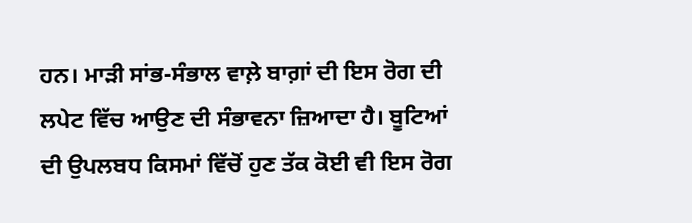ਹਨ। ਮਾੜੀ ਸਾਂਭ-ਸੰਭਾਲ ਵਾਲ਼ੇ ਬਾਗ਼ਾਂ ਦੀ ਇਸ ਰੋਗ ਦੀ ਲਪੇਟ ਵਿੱਚ ਆਉਣ ਦੀ ਸੰਭਾਵਨਾ ਜ਼ਿਆਦਾ ਹੈ। ਬੂਟਿਆਂ ਦੀ ਉਪਲਬਧ ਕਿਸਮਾਂ ਵਿੱਚੋਂ ਹੁਣ ਤੱਕ ਕੋਈ ਵੀ ਇਸ ਰੋਗ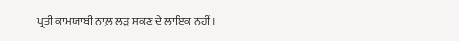ਪ੍ਰਤੀ ਕਾਮਯਾਬੀ ਨਾਲ਼ ਲੜ ਸਕਣ ਦੇ ਲਾਇਕ ਨਹੀਂ।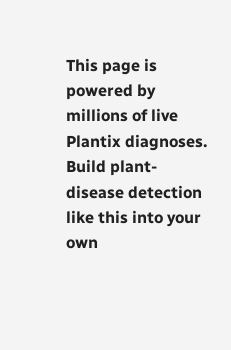This page is powered by millions of live Plantix diagnoses. Build plant-disease detection like this into your own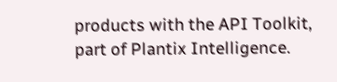products with the API Toolkit, part of Plantix Intelligence.